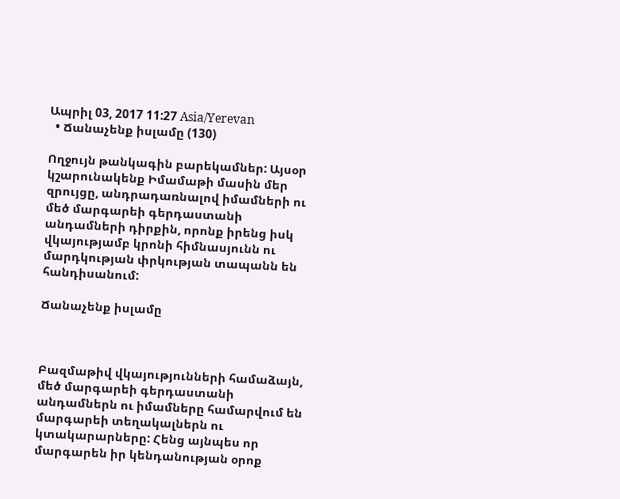Ապրիլ 03, 2017 11:27 Asia/Yerevan
  • Ճանաչենք իսլամը (130)

Ողջույն թանկագին բարեկամներ: Այսօր կշարունակենք Իմամաթի մասին մեր զրույցը, անդրադառնալով իմամների ու մեծ մարգարեի գերդաստանի անդամների դիրքին, որոնք իրենց իսկ վկայությամբ կրոնի հիմնասյունն ու մարդկության փրկության տապանն են հանդիսանում:

Ճանաչենք իսլամը



Բազմաթիվ վկայությունների համաձայն, մեծ մարգարեի գերդաստանի անդամներն ու իմամները համարվում են մարգարեի տեղակալներն ու կտակարարները: Հենց այնպես որ մարգարեն իր կենդանության օրոք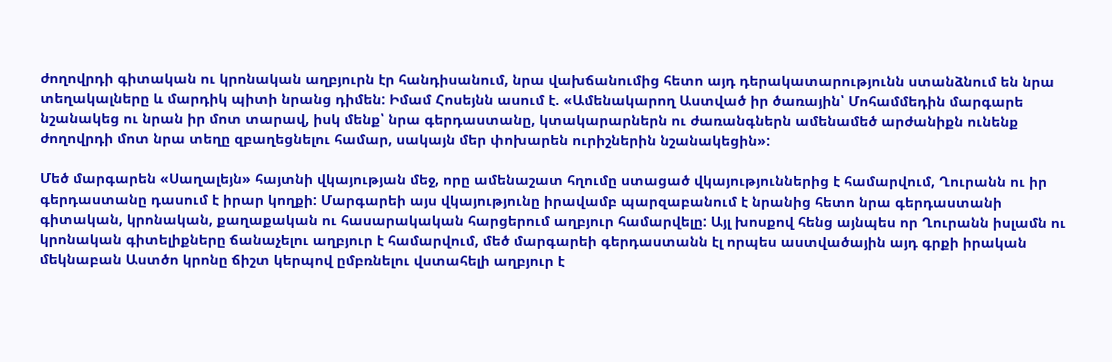ժողովրդի գիտական ու կրոնական աղբյուրն էր հանդիսանում, նրա վախճանումից հետո այդ դերակատարությունն ստանձնում են նրա տեղակալները և մարդիկ պիտի նրանց դիմեն: Իմամ Հոսեյնն ասում է. «Ամենակարող Աստված իր ծառային՝ Մոհամմեդին մարգարե նշանակեց ու նրան իր մոտ տարավ, իսկ մենք՝ նրա գերդաստանը, կտակարարներն ու ժառանգներն ամենամեծ արժանիքն ունենք ժողովրդի մոտ նրա տեղը զբաղեցնելու համար, սակայն մեր փոխարեն ուրիշներին նշանակեցին»:

Մեծ մարգարեն «Սաղալեյն» հայտնի վկայության մեջ, որը ամենաշատ հղումը ստացած վկայություններից է համարվում, Ղուրանն ու իր գերդաստանը դասում է իրար կողքի: Մարգարեի այս վկայությունը իրավամբ պարզաբանում է նրանից հետո նրա գերդաստանի գիտական, կրոնական, քաղաքական ու հասարակական հարցերում աղբյուր համարվելը: Այլ խոսքով հենց այնպես որ Ղուրանն իսլամն ու կրոնական գիտելիքները ճանաչելու աղբյուր է համարվում, մեծ մարգարեի գերդաստանն էլ որպես աստվածային այդ գրքի իրական մեկնաբան Աստծո կրոնը ճիշտ կերպով ըմբռնելու վստահելի աղբյուր է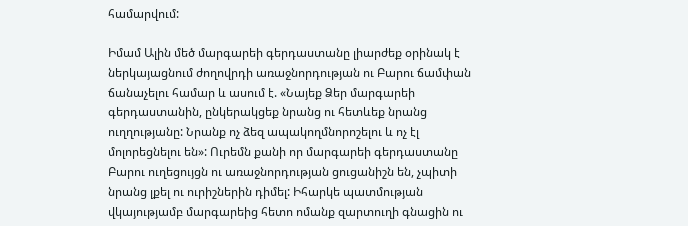համարվում:

Իմամ Ալին մեծ մարգարեի գերդաստանը լիարժեք օրինակ է ներկայացնում ժողովրդի առաջնորդության ու Բարու ճամփան ճանաչելու համար և ասում է. «Նայեք Ձեր մարգարեի գերդաստանին, ընկերակցեք նրանց ու հետևեք նրանց ուղղությանը: Նրանք ոչ ձեզ ապակողմնորոշելու և ոչ էլ մոլորեցնելու են»: Ուրեմն քանի որ մարգարեի գերդաստանը Բարու ուղեցույցն ու առաջնորդության ցուցանիշն են, չպիտի նրանց լքել ու ուրիշներին դիմել: Իհարկե պատմության վկայությամբ մարգարեից հետո ոմանք զարտուղի գնացին ու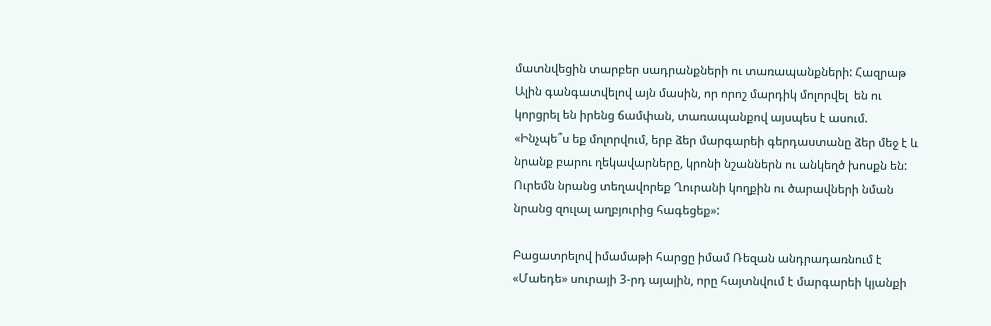մատնվեցին տարբեր սադրանքների ու տառապանքների: Հազրաթ Ալին գանգատվելով այն մասին, որ որոշ մարդիկ մոլորվել  են ու կորցրել են իրենց ճամփան, տառապանքով այսպես է ասում. «Ինչպե՞ս եք մոլորվում, երբ ձեր մարգարեի գերդաստանը ձեր մեջ է և նրանք բարու ղեկավարները, կրոնի նշաններն ու անկեղծ խոսքն են: Ուրեմն նրանց տեղավորեք Ղուրանի կողքին ու ծարավների նման նրանց զուլալ աղբյուրից հագեցեք»:

Բացատրելով իմամաթի հարցը իմամ Ռեզան անդրադառնում է «Մաեդե» սուրայի 3-րդ այային, որը հայտնվում է մարգարեի կյանքի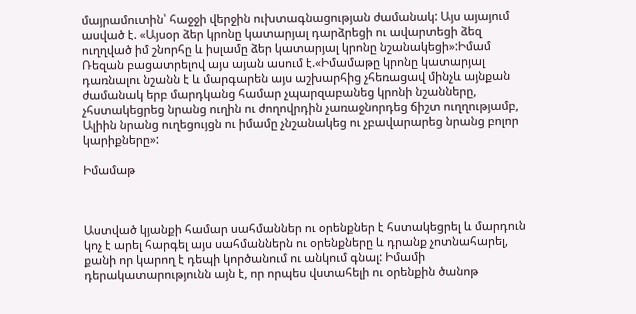մայրամուտին՝ հաջջի վերջին ուխտագնացության ժամանակ: Այս այայում ասված է. «Այսօր ձեր կրոնը կատարյալ դարձրեցի ու ավարտեցի ձեզ ուղղված իմ շնորհը և իսլամը ձեր կատարյալ կրոնը նշանակեցի»:Իմամ Ռեզան բացատրելով այս այան ասում է.«Իմամաթը կրոնը կատարյալ դառնալու նշանն է և մարգարեն այս աշխարհից չհեռացավ մինչև այնքան ժամանակ երբ մարդկանց համար չպարզաբանեց կրոնի նշանները, չհստակեցրեց նրանց ուղին ու ժողովրդին չառաջնորդեց ճիշտ ուղղությամբ, Ալիին նրանց ուղեցույցն ու իմամը չնշանակեց ու չբավարարեց նրանց բոլոր կարիքները»:

Իմամաթ



Աստված կյանքի համար սահմաններ ու օրենքներ է հստակեցրել և մարդուն կոչ է արել հարգել այս սահմաններն ու օրենքները և դրանք չոտնահարել, քանի որ կարող է դեպի կործանում ու անկում գնալ: Իմամի դերակատարությունն այն է, որ որպես վստահելի ու օրենքին ծանոթ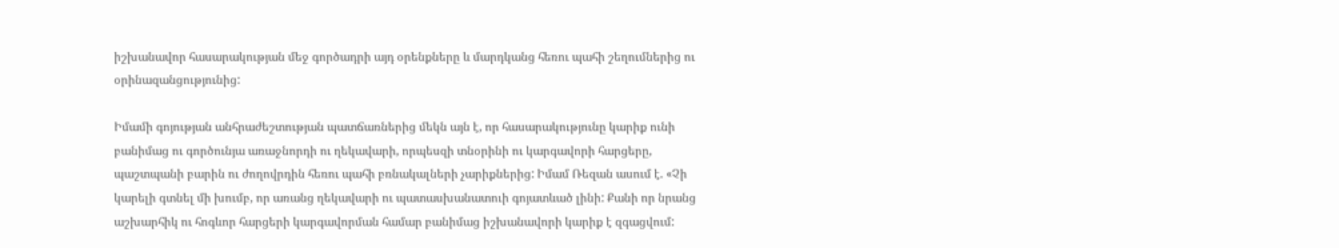իշխանավոր հասարակության մեջ գործադրի այդ օրենքները և մարդկանց հեռու պահի շեղումներից ու օրինազանցությունից:

Իմամի գոյության անհրաժեշտության պատճառներից մեկն այն է, որ հասարակությունը կարիք ունի բանիմաց ու գործունյա առաջնորդի ու ղեկավարի, որպեսզի տնօրինի ու կարգավորի հարցերը, պաշտպանի բարին ու ժողովրդին հեռու պահի բռնակալների չարիքներից: Իմամ Ռեզան ասում է. «Չի կարելի գտնել մի խումբ, որ առանց ղեկավարի ու պատասխանատուի գոյատևած լինի: Քանի որ նրանց աշխարհիկ ու հոգևոր հարցերի կարգավորման համար բանիմաց իշխանավորի կարիք է զգացվում: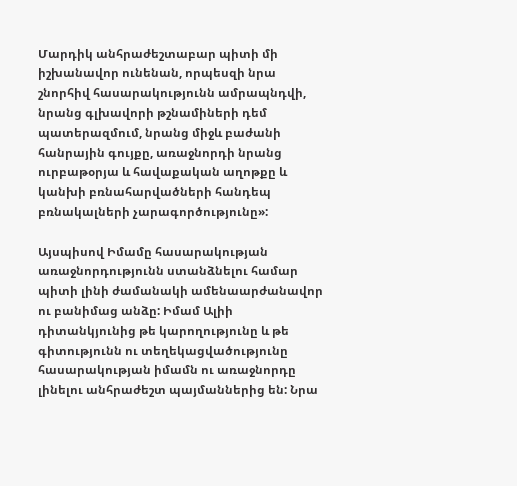Մարդիկ անհրաժեշտաբար պիտի մի իշխանավոր ունենան, որպեսզի նրա շնորհիվ հասարակությունն ամրապնդվի, նրանց գլխավորի թշնամիների դեմ պատերազմում, նրանց միջև բաժանի հանրային գույքը, առաջնորդի նրանց ուրբաթօրյա և հավաքական աղոթքը և կանխի բռնահարվածների հանդեպ բռնակալների չարագործությունը»:

Այսպիսով Իմամը հասարակության առաջնորդությունն ստանձնելու համար պիտի լինի ժամանակի ամենաարժանավոր ու բանիմաց անձը: Իմամ Ալիի դիտանկյունից թե կարողությունը և թե գիտությունն ու տեղեկացվածությունը հասարակության իմամն ու առաջնորդը լինելու անհրաժեշտ պայմաններից են: Նրա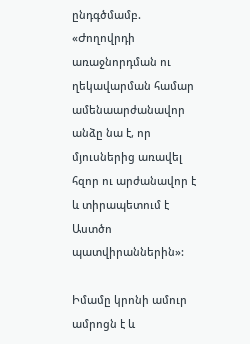ընդգծմամբ. «Ժողովրդի առաջնորդման ու ղեկավարման համար ամենաարժանավոր անձը նա է, որ մյուսներից առավել հզոր ու արժանավոր է և տիրապետում է Աստծո  պատվիրաններին»:

Իմամը կրոնի ամուր ամրոցն է և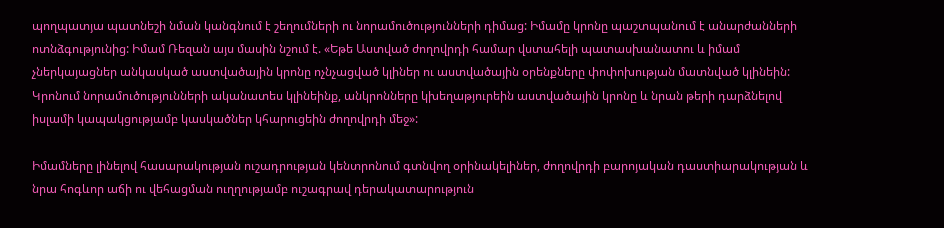պողպատյա պատնեշի նման կանգնում է շեղումների ու նորամուծությունների դիմաց: Իմամը կրոնը պաշտպանում է անարժանների ոտնձգությունից: Իմամ Ռեզան այս մասին նշում է. «Եթե Աստված ժողովրդի համար վստահելի պատասխանատու և իմամ չներկայացներ անկասկած աստվածային կրոնը ոչնչացված կլիներ ու աստվածային օրենքները փոփոխության մատնված կլինեին: Կրոնում նորամուծությունների ականատես կլինեինք, անկրոնները կխեղաթյուրեին աստվածային կրոնը և նրան թերի դարձնելով իսլամի կապակցությամբ կասկածներ կհարուցեին ժողովրդի մեջ»:

Իմամները լինելով հասարակության ուշադրության կենտրոնում գտնվող օրինակելիներ, ժողովրդի բարոյական դաստիարակության և նրա հոգևոր աճի ու վեհացման ուղղությամբ ուշագրավ դերակատարություն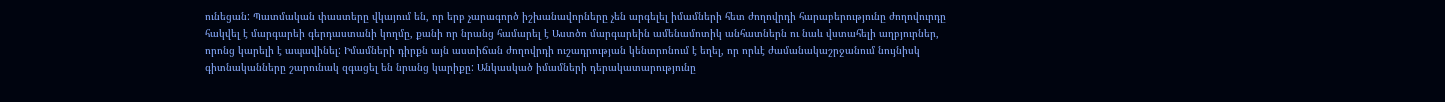ունեցան: Պատմական փաստերը վկայում են, որ երբ չարագործ իշխանավորները չեն արգելել իմամների հետ ժողովրդի հարաբերությունը ժողովուրդը հակվել է մարգարեի գերդաստանի կողմը, քանի որ նրանց համարել է Աստծո մարգարեին ամենամոտիկ անհատներն ու նաև վստահելի աղբյուրներ, որոնց կարելի է ապավինել: Իմամների դիրքն այն աստիճան ժողովրդի ուշադրության կենտրոնում է եղել, որ որևէ ժամանակաշրջանում նույնիսկ գիտնականները շարունակ զգացել են նրանց կարիքը: Անկասկած իմամների դերակատարությունը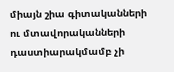միայն շիա գիտականների ու մտավորականների դաստիարակմամբ չի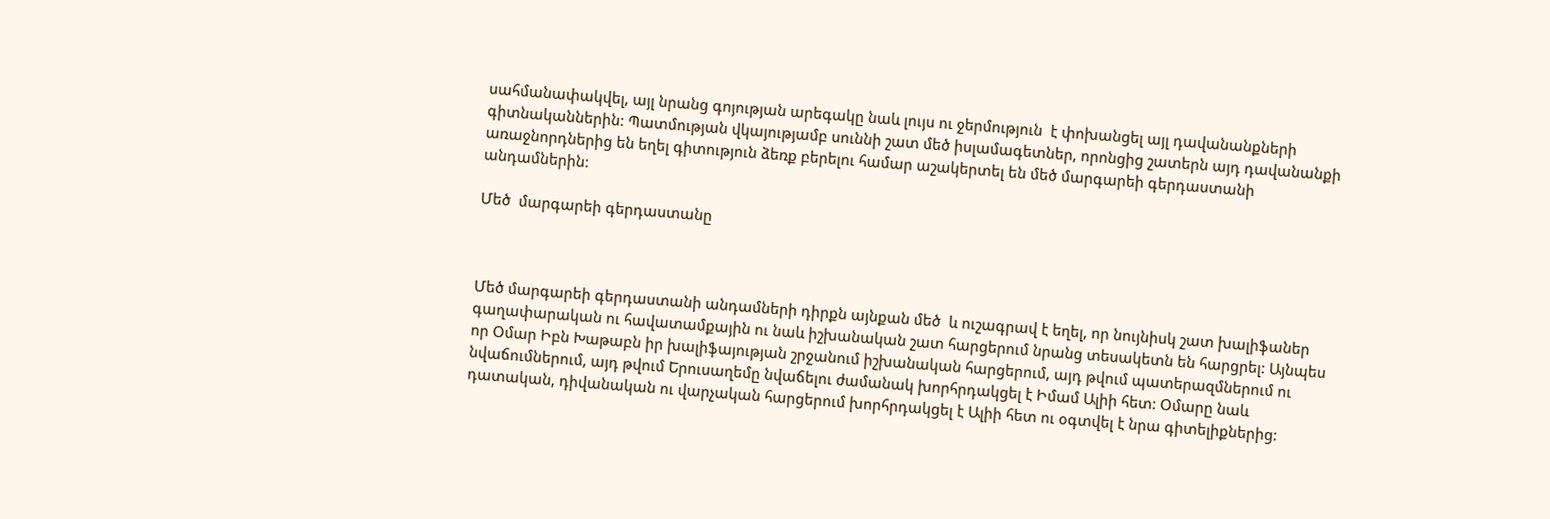սահմանափակվել, այլ նրանց գոյության արեգակը նաև լույս ու ջերմություն  է փոխանցել այլ դավանանքների գիտնականներին: Պատմության վկայությամբ սուննի շատ մեծ իսլամագետներ, որոնցից շատերն այդ դավանանքի առաջնորդներից են եղել գիտություն ձեռք բերելու համար աշակերտել են մեծ մարգարեի գերդաստանի անդամներին:

Մեծ  մարգարեի գերդաստանը



Մեծ մարգարեի գերդաստանի անդամների դիրքն այնքան մեծ  և ուշագրավ է եղել, որ նույնիսկ շատ խալիֆաներ գաղափարական ու հավատամքային ու նաև իշխանական շատ հարցերում նրանց տեսակետն են հարցրել: Այնպես որ Օմար Իբն Խաթաբն իր խալիֆայության շրջանում իշխանական հարցերում, այդ թվում պատերազմներում ու նվաճումներում, այդ թվում Երուսաղեմը նվաճելու ժամանակ խորհրդակցել է Իմամ Ալիի հետ: Օմարը նաև դատական, դիվանական ու վարչական հարցերում խորհրդակցել է Ալիի հետ ու օգտվել է նրա գիտելիքներից: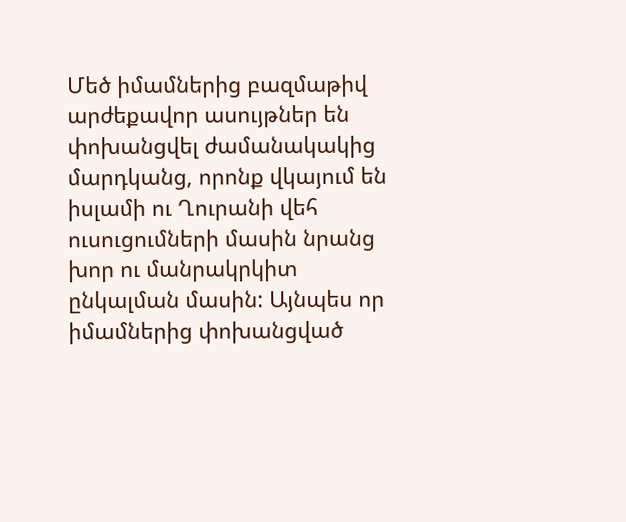Մեծ իմամներից բազմաթիվ արժեքավոր ասույթներ են փոխանցվել ժամանակակից մարդկանց, որոնք վկայում են իսլամի ու Ղուրանի վեհ ուսուցումների մասին նրանց խոր ու մանրակրկիտ ընկալման մասին: Այնպես որ իմամներից փոխանցված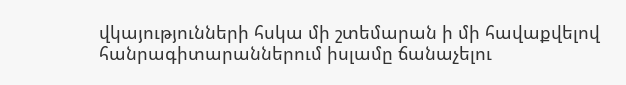վկայությունների հսկա մի շտեմարան ի մի հավաքվելով հանրագիտարաններում իսլամը ճանաչելու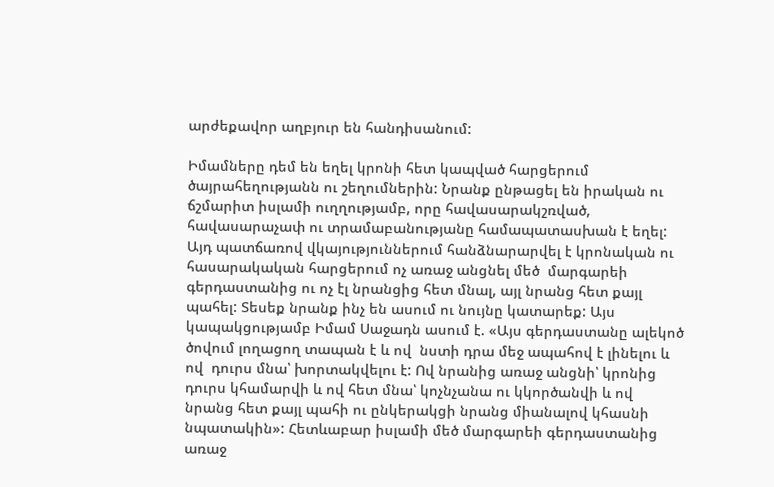արժեքավոր աղբյուր են հանդիսանում:

Իմամները դեմ են եղել կրոնի հետ կապված հարցերում ծայրահեղությանն ու շեղումներին: Նրանք ընթացել են իրական ու ճշմարիտ իսլամի ուղղությամբ, որը հավասարակշռված, հավասարաչափ ու տրամաբանությանը համապատասխան է եղել: Այդ պատճառով վկայություններում հանձնարարվել է կրոնական ու հասարակական հարցերում ոչ առաջ անցնել մեծ  մարգարեի գերդաստանից ու ոչ էլ նրանցից հետ մնալ, այլ նրանց հետ քայլ պահել: Տեսեք նրանք ինչ են ասում ու նույնը կատարեք: Այս կապակցությամբ Իմամ Սաջադն ասում է. «Այս գերդաստանը ալեկոծ ծովում լողացող տապան է և ով  նստի դրա մեջ ապահով է լինելու և ով  դուրս մնա՝ խորտակվելու է: Ով նրանից առաջ անցնի՝ կրոնից դուրս կհամարվի և ով հետ մնա՝ կոչնչանա ու կկործանվի և ով  նրանց հետ քայլ պահի ու ընկերակցի նրանց միանալով կհասնի նպատակին»: Հետևաբար իսլամի մեծ մարգարեի գերդաստանից առաջ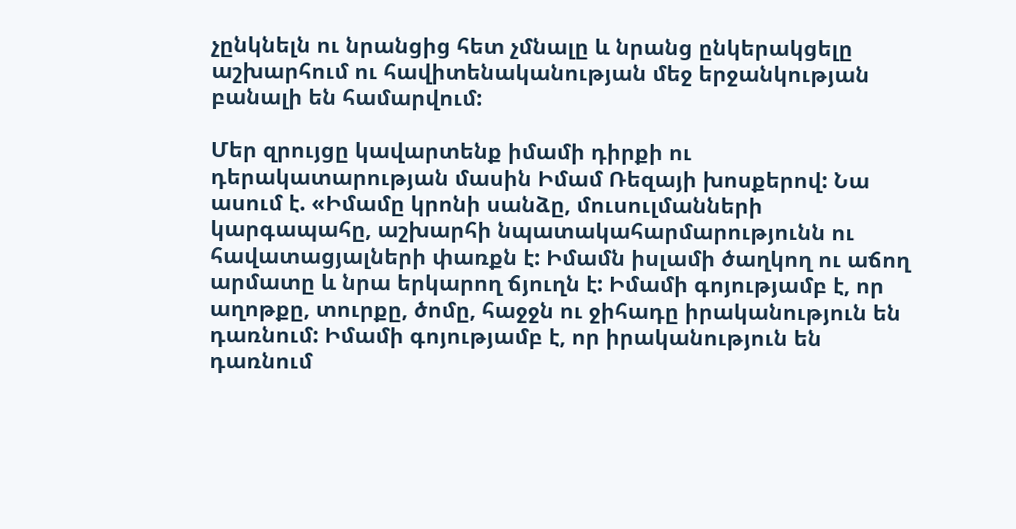չընկնելն ու նրանցից հետ չմնալը և նրանց ընկերակցելը աշխարհում ու հավիտենականության մեջ երջանկության բանալի են համարվում:

Մեր զրույցը կավարտենք իմամի դիրքի ու դերակատարության մասին Իմամ Ռեզայի խոսքերով: Նա ասում է. «Իմամը կրոնի սանձը, մուսուլմանների կարգապահը, աշխարհի նպատակահարմարությունն ու հավատացյալների փառքն է: Իմամն իսլամի ծաղկող ու աճող արմատը և նրա երկարող ճյուղն է: Իմամի գոյությամբ է, որ աղոթքը, տուրքը, ծոմը, հաջջն ու ջիհադը իրականություն են դառնում: Իմամի գոյությամբ է, որ իրականություն են դառնում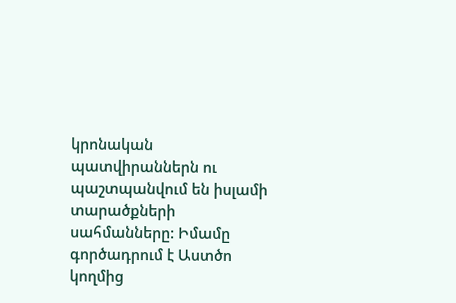կրոնական պատվիրաններն ու պաշտպանվում են իսլամի տարածքների սահմանները: Իմամը գործադրում է Աստծո կողմից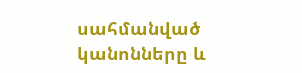սահմանված կանոնները և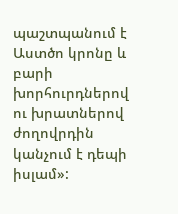պաշտպանում է Աստծո կրոնը և բարի խորհուրդներով ու խրատներով ժողովրդին կանչում է դեպի իսլամ»: